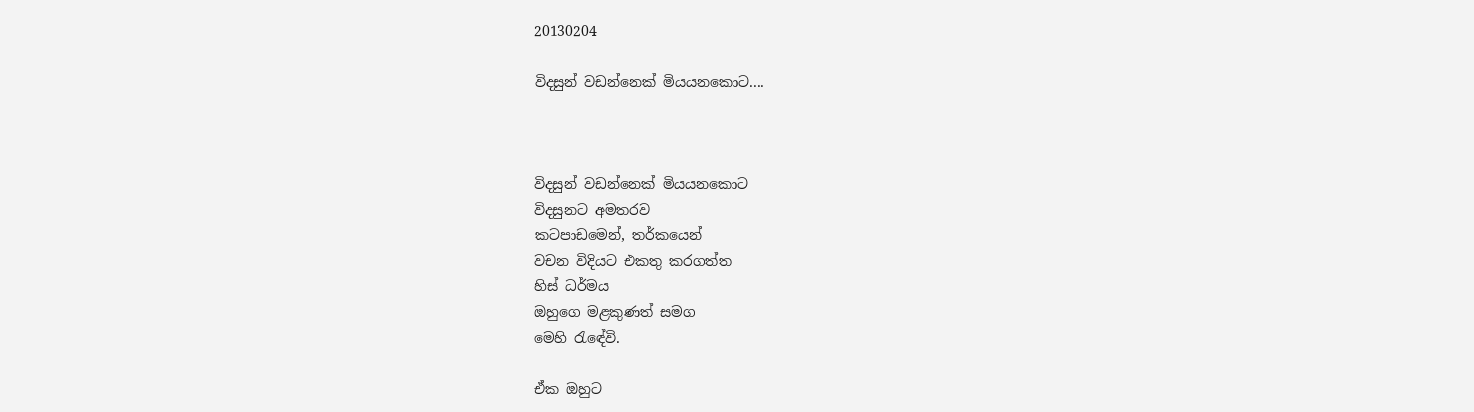20130204

විදසුන් වඩන්නෙක් මියයනකොට....



විදසුන් වඩන්නෙක් මියයනකොට
විදසුනට අමතරව
කටපාඩමෙන්, තර්කයෙන්
වචන විදියට එකතු කරගත්ත
හිස් ධර්මය
ඔහුගෙ මළකුණත් සමග
මෙහි රැඳේවි.

ඒක ඔහුට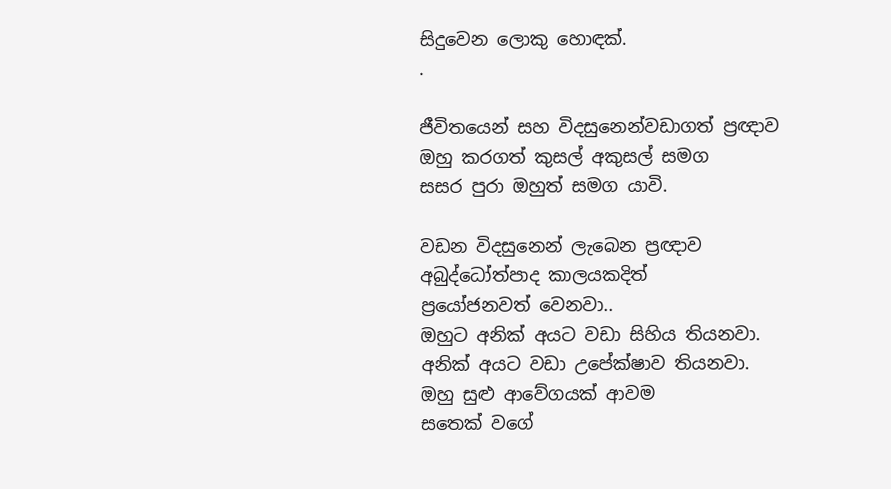සිදුවෙන ලොකු හොඳක්.
.

ජීවිතයෙන් සහ විදසුනෙන්වඩාගත් ප්‍රඥාව
ඔහු කරගත් කුසල් අකුසල් සමග
සසර පුරා ඔහුත් සමග යාවි.

වඩන විදසුනෙන් ලැබෙන ප්‍රඥාව
අබුද්ධෝත්පාද කාලයකදිත්
ප්‍රයෝජනවත් වෙනවා..
ඔහුට අනික් අයට වඩා සිහිය තියනවා.
අනික් අයට වඩා උපේක්ෂාව තියනවා.
ඔහු සුළු ආවේගයක් ආවම
සතෙක් වගේ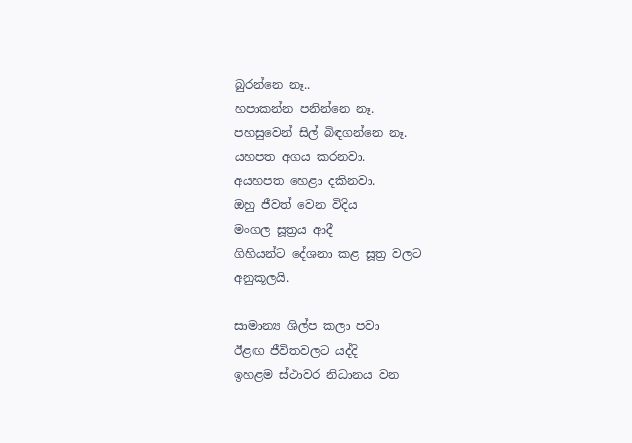බුරන්නෙ නෑ..
හපාකන්න පනින්නෙ නෑ.
පහසුවෙන් සිල් බිඳගන්නෙ නෑ.
යහපත අගය කරනවා.
අයහපත හෙළා දකිනවා.
ඔහු ජීවත් වෙන විදිය
මංගල සූත්‍රය ආදී
ගිහියන්ට දේශනා කළ සූත්‍ර වලට
අනුකූලයි.

සාමාන්‍ය ශිල්ප කලා පවා
ඊළඟ ජීවිතවලට යද්දි
ඉහළම ස්ථාවර නිධානය වන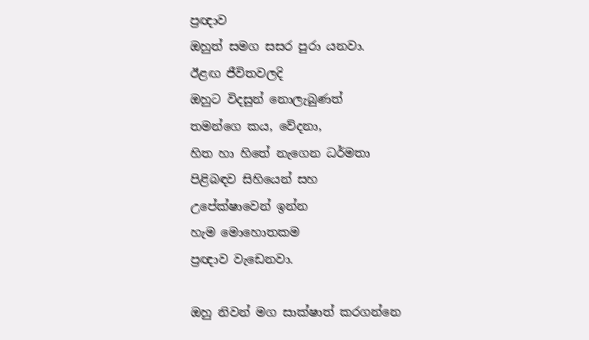ප්‍රඥාව
ඔහුත් සමග සසර පුරා යනවා.
ඊළඟ ජීවිතවලදි
ඔහුට විදසුන් නොලැබුණත්
තමන්ගෙ කය, වේදනා,
හිත හා හිතේ නැගෙන ධර්මතා
පිළිබඳව සිහියෙන් සහ
උපේක්ෂාවෙන් ඉන්න
හැම මොහොතකම
ප්‍රඥාව වැඩෙනවා.

ඔහු නිවන් මග සාක්ෂාත් කරගන්නෙ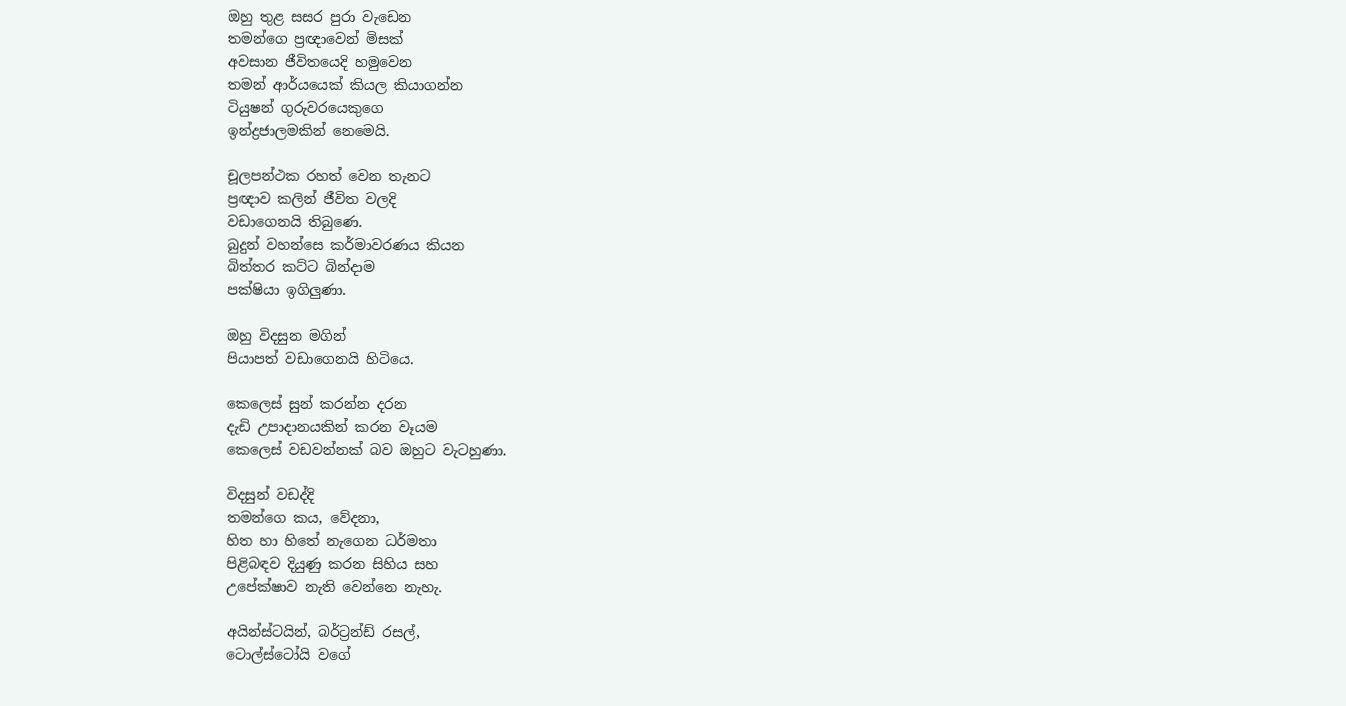ඔහු තුළ සසර පුරා වැඩෙන
තමන්ගෙ ප්‍රඥාවෙන් මිසක්
අවසාන ජීවිතයෙදි හමුවෙන
තමන් ආර්යයෙක් කියල කියාගන්න
ටියුෂන් ගුරුවරයෙකුගෙ
ඉන්ද්‍රජාලමකින් නෙමෙයි.

චූලපන්ථක රහත් වෙන තැනට
ප්‍රඥාව කලින් ජීවිත වලදි
වඩාගෙනයි තිබුණෙ.
බුදුන් වහන්සෙ කර්මාවරණය කියන
බිත්තර කට්ට බින්දාම
පක්ෂියා ඉගිලුණා.

ඔහු විදසුන මගින්
පියාපත් වඩාගෙනයි හිටියෙ.

කෙලෙස් සුන් කරන්න දරන
දැඩි උපාදානයකින් කරන වෑයම
කෙලෙස් වඩවන්නක් බව ඔහුට වැටහුණා.

විදසුන් වඩද්දි
තමන්ගෙ කය, වේදනා,
හිත හා හිතේ නැගෙන ධර්මතා
පිළිබඳව දියුණු කරන සිහිය සහ
උපේක්ෂාව නැති වෙන්නෙ නැහැ.

අයින්ස්ටයින්, බර්ට්‍රන්ඩ් රසල්,
ටොල්ස්ටෝයි වගේ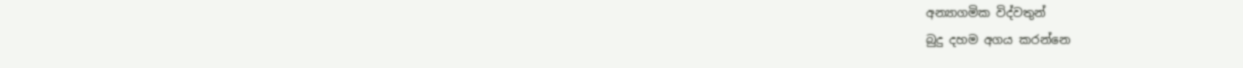අන්‍යාගමික විද්වතුන්
බුදු දහම අගය කරන්නෙ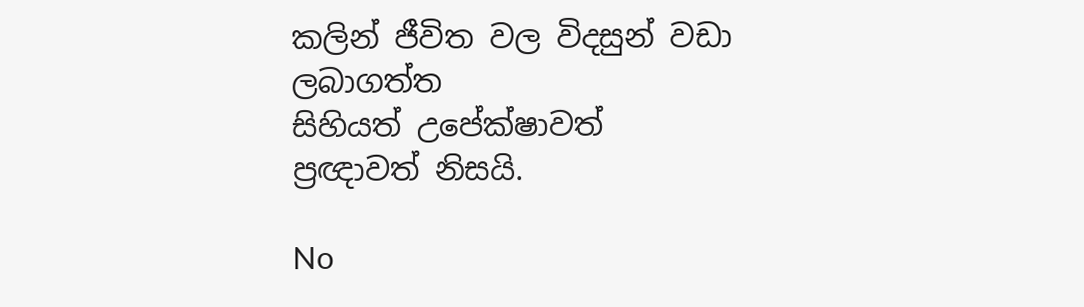කලින් ජීවිත වල විදසුන් වඩා
ලබාගත්ත
සිහියත් උපේක්ෂාවත්
ප්‍රඥාවත් නිසයි.

No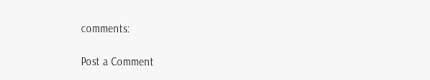comments:

Post a Comment